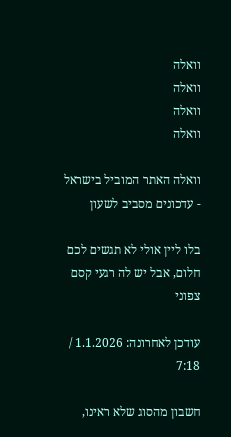וואלה
וואלה
וואלה
וואלה

וואלה האתר המוביל בישראל - עדכונים מסביב לשעון

בלו ליין אולי לא תגשים לכם חלום, אבל יש לה רגעי קסם צפוני

עודכן לאחרונה: 1.1.2026 / 7:18

חשבון מהסוג שלא ראינו,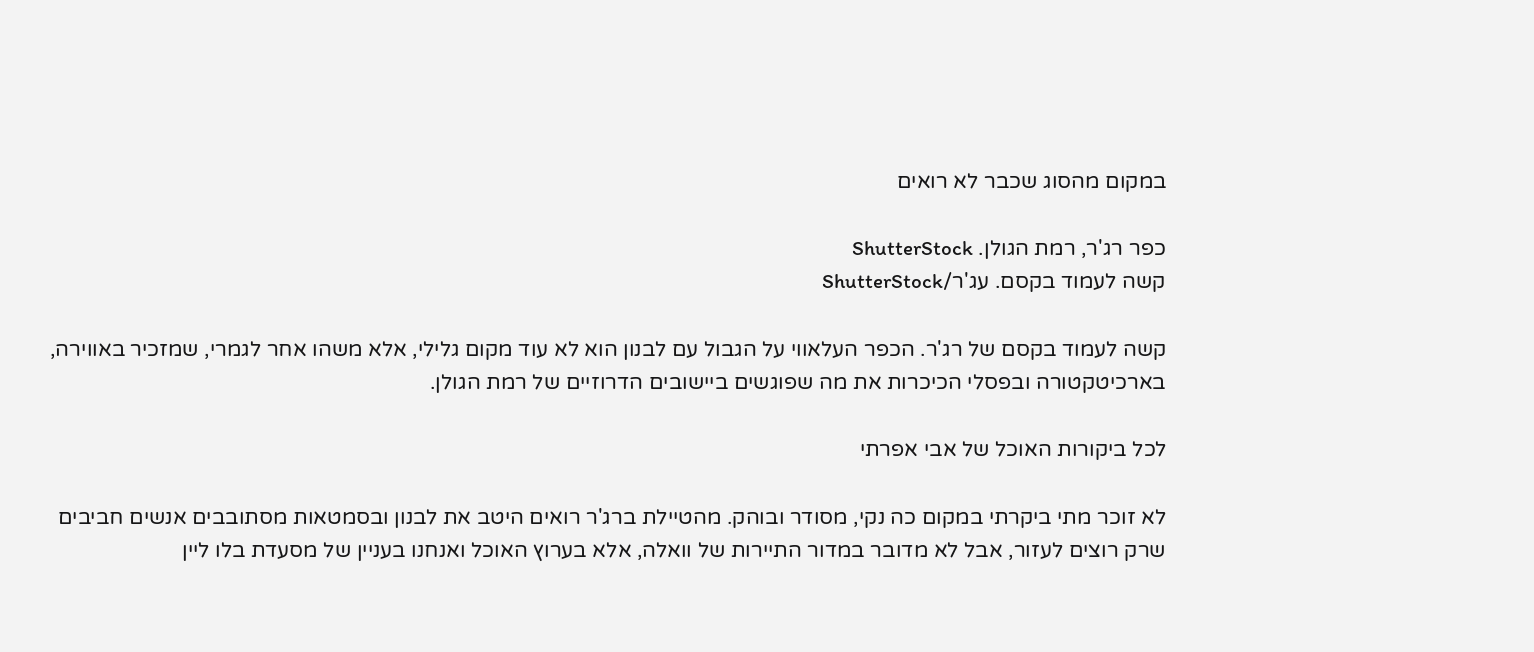במקום מהסוג שכבר לא רואים

כפר רג'ר, רמת הגולן. ShutterStock
קשה לעמוד בקסם. עג'ר/ShutterStock

קשה לעמוד בקסם של רג'ר. הכפר העלאווי על הגבול עם לבנון הוא לא עוד מקום גלילי, אלא משהו אחר לגמרי, שמזכיר באווירה, בארכיטקטורה ובפסלי הכיכרות את מה שפוגשים ביישובים הדרוזיים של רמת הגולן.

לכל ביקורות האוכל של אבי אפרתי

לא זוכר מתי ביקרתי במקום כה נקי, מסודר ובוהק. מהטיילת ברג'ר רואים היטב את לבנון ובסמטאות מסתובבים אנשים חביבים שרק רוצים לעזור, אבל לא מדובר במדור התיירות של וואלה, אלא בערוץ האוכל ואנחנו בעניין של מסעדת בלו ליין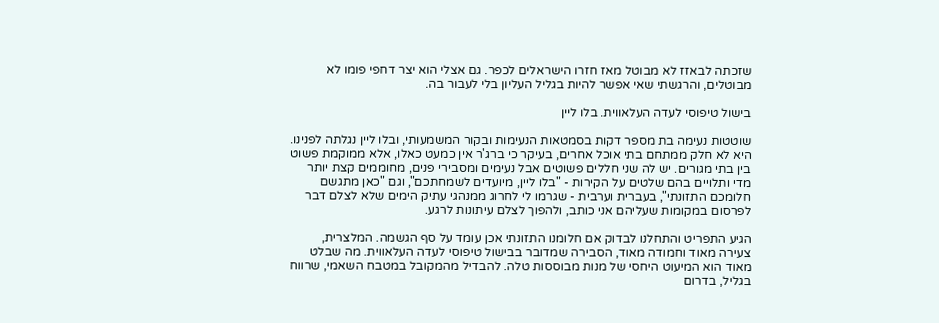שזכתה לבאזז לא מבוטל מאז חזרו הישראלים לכפר. גם אצלי הוא יצר דחפי פומו לא מבוטלים, והרגשתי שאי אפשר להיות בגליל העליון בלי לעבור בה.

בישול טיפוסי לעדה העלאווית. בלו ליין

שוטטות נעימה בת מספר דקות בסמטאות הנעימות ובקור המשמעותי, ובלו ליין נגלתה לפנינו. היא לא חלק ממתחם בתי אוכל אחרים, בעיקר כי ברג'ר אין כמעט כאלו, אלא ממוקמת פשוט בין בתי מגורים. יש לה שני חללים פשוטים אבל נעימים ומסבירי פנים, מחוממים קצת יותר מדי ותלויים בהם שלטים על הקירות - "בלו ליין, מיועדים לשמחתכם", וגם "כאן מתגשם חלומכם התזונתי", בעברית וערבית - שגרמו לי לחרוג ממנהגי עתיק הימים שלא לצלם דבר לפרסום במקומות שעליהם אני כותב, ולהפוך לצלם עיתונות לרגע.

הגיע התפריט והתחלנו לבדוק אם חלומנו התזונתי אכן עומד על סף הגשמה. המלצרית, צעירה מאוד וחמודה מאוד, הסבירה שמדובר בבישול טיפוסי לעדה העלאווית. מה שבלט מאוד הוא המיעוט היחסי של מנות מבוססות טלה. להבדיל מהמקובל במטבח השאמי, שרווח בגליל, בדרום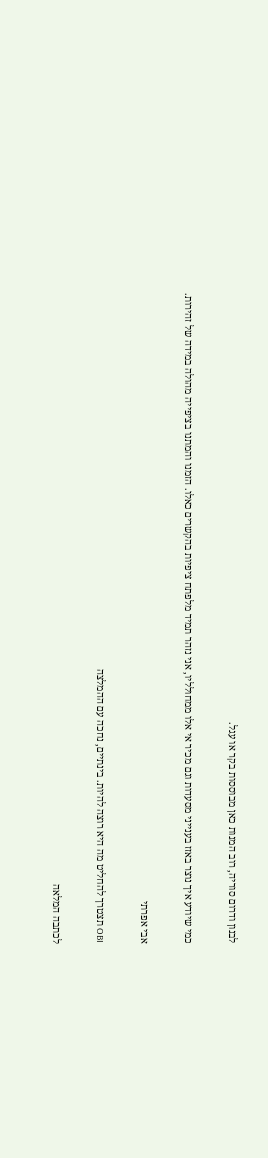לבנון ודרום סוריה, רוב המנות כאן מבוססות בקר או עגל.

כמי שיודע איך נוצר באזז בענייני מסעדות וגם מכיר אי אלו ממחולליו, אני נזהר תמיד מלפתח ציפיות בהקשרים כאלו. הזמנו והמתנו בציפייה מהולה במידה של זהירות.

אבי אפרתי

OBI תצטרך להחליט מה היא רוצה להיות. בינתיים, נחכה עם ההמלצה

לכתבה המלאה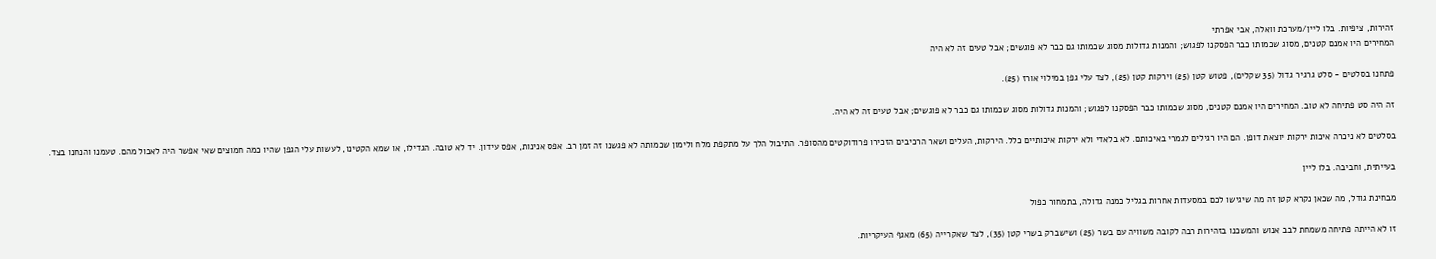זהירות, ציפיות. בלו ליין/מערכת וואלה, אבי אפרתי
המחירים היו אמנם קטנים, מסוג שכמותו כבר הפסקנו לפגוש; והמנות גדולות מסוג שכמותו גם כבר לא פוגשים; אבל טעים זה לא היה

פתחנו בסלטים - סלט גרגיר גדול (35 שקלים), פטוש קטן (25) וירקות קטן (25), לצד עלי גפן במילוי אורז (25).

זה היה סט פתיחה לא טוב. המחירים היו אמנם קטנים, מסוג שכמותו כבר הפסקנו לפגוש; והמנות גדולות מסוג שכמותו גם כבר לא פוגשים; אבל טעים זה לא היה.

בסלטים לא ניכרה איכות ירקות יוצאת דופן. הם היו רגילים לגמרי באיכותם. לא בלאדי ולא ירקות איכותיים כלל. הירקות, העלים ושאר הרכיבים הזכירו פרודוקטים מהסופר. התיבול הלך על מתקפת מלח ולימון שכמותה לא פגשנו זה זמן רב. אפס אנינות, אפס עידון. יד לא טובה. הגדילו, או שמא הקטינו, לעשות עלי הגפן שהיו כמה חמוצים שאי אפשר היה לאכול מהם. טעמנו והנחנו בצד.

בעייתית, וחביבה. בלו ליין

מבחינת גודל, מה שכאן נקרא קטן זה מה שיגישו לכם במסעדות אחרות בגליל כמנה גדולה, בתמחור כפול

זו לא הייתה פתיחה משמחת לבב אנוש והמשכנו בזהירות רבה לקובה משוויה עם בשר (25) ושישברק בשרי קטן (35), לצד שאקרייה (65) מאגף העיקריות.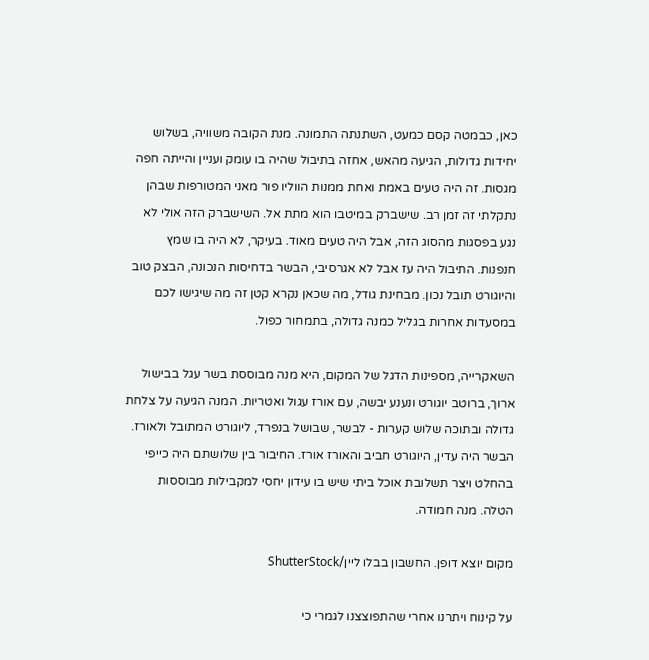כאן, כבמטה קסם כמעט, השתנתה התמונה. מנת הקובה משוויה, בשלוש יחידות גדולות, הגיעה מהאש, אחזה בתיבול שהיה בו עומק ועניין והייתה חפה מגסות. זה היה טעים באמת ואחת ממנות הווליו פור מאני המטורפות שבהן נתקלתי זה זמן רב. שישברק במיטבו הוא מתת אל. השישברק הזה אולי לא נגע בפסגות מהסוג הזה, אבל היה טעים מאוד. בעיקר, לא היה בו שמץ חנפנות. התיבול היה עז אבל לא אגרסיבי, הבשר בדחיסות הנכונה, הבצק טוב והיוגורט תובל נכון. מבחינת גודל, מה שכאן נקרא קטן זה מה שיגישו לכם במסעדות אחרות בגליל כמנה גדולה, בתמחור כפול.

השאקרייה, מספינות הדגל של המקום, היא מנה מבוססת בשר עגל בבישול ארוך, ברוטב יוגורט ונענע יבשה, עם אורז עגול ואטריות. המנה הגיעה על צלחת גדולה ובתוכה שלוש קערות - לבשר, שבושל בנפרד, ליוגורט המתובל ולאורז. הבשר היה עדין, היוגורט חביב והאורז אורז. החיבור בין שלושתם היה כייפי בהחלט ויצר תשלובת אוכל ביתי שיש בו עידון יחסי למקבילות מבוססות הטלה. מנה חמודה.

מקום יוצא דופן. החשבון בבלו ליין/ShutterStock

על קינוח ויתרנו אחרי שהתפוצצנו לגמרי כי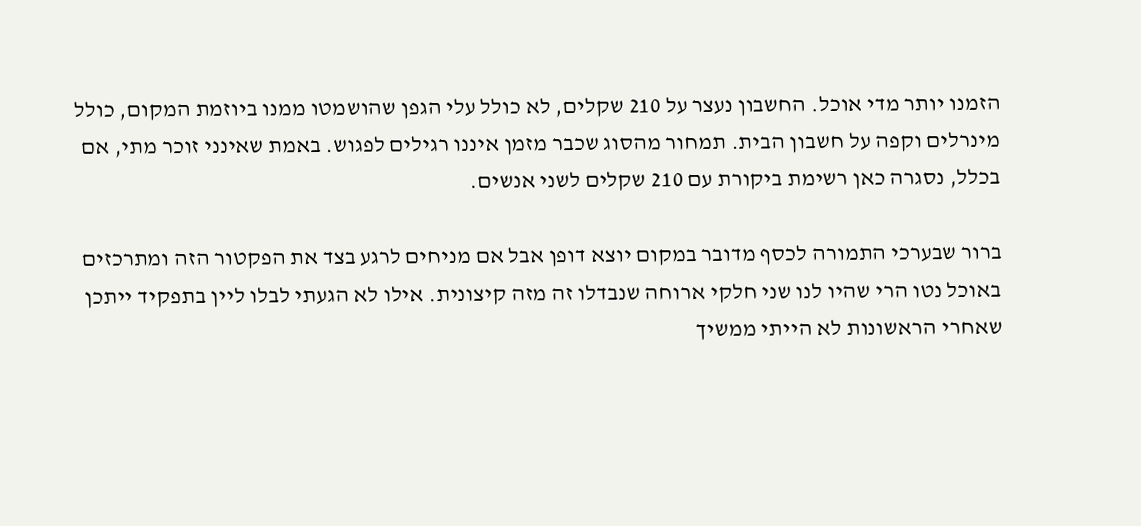הזמנו יותר מדי אוכל. החשבון נעצר על 210 שקלים, לא כולל עלי הגפן שהושמטו ממנו ביוזמת המקום, כולל מינרלים וקפה על חשבון הבית. תמחור מהסוג שכבר מזמן איננו רגילים לפגוש. באמת שאינני זוכר מתי, אם בכלל, נסגרה כאן רשימת ביקורת עם 210 שקלים לשני אנשים.

ברור שבערכי התמורה לכסף מדובר במקום יוצא דופן אבל אם מניחים לרגע בצד את הפקטור הזה ומתרכזים באוכל נטו הרי שהיו לנו שני חלקי ארוחה שנבדלו זה מזה קיצונית. אילו לא הגעתי לבלו ליין בתפקיד ייתכן שאחרי הראשונות לא הייתי ממשיך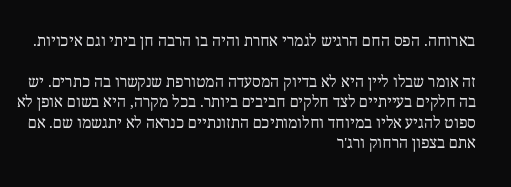בארוחה. הפס החם הרגיש לגמרי אחרת והיה בו הרבה חן ביתי וגם איכויות.

זה אומר שבלו ליין היא לא בדיוק המסעדה המטורפת שנקשרו בה כתרים. יש בה חלקים בעייתיים לצד חלקים חביבים ביותר. בכל מקרה, היא בשום אופן לא ספוט להגיע אליו במיוחד וחלומותיכם התזונתיים כנראה לא יתגשמו שם. אם אתם בצפון הרחוק ורג'ר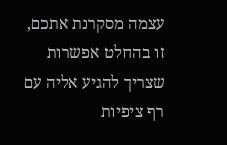עצמה מסקרנת אתכם, זו בהחלט אפשרות שצריך להגיע אליה עם רף ציפיות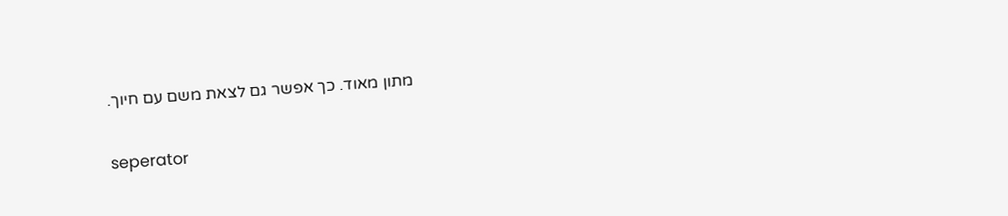מתון מאוד. כך אפשר גם לצאת משם עם חיוך.

seperator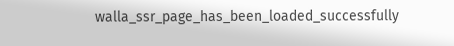walla_ssr_page_has_been_loaded_successfully